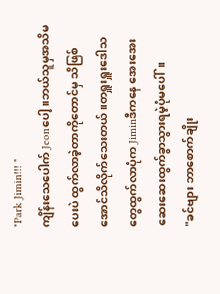"Park Jimin!!! "
ကျိန်းသေပေါက် Jeonပေါ့။ဘယ်သူမှအသိမပေးပဲ ထွက်လာခဲ့တာကိုတောင်မှ သိဖြစ်အောင်သိလိုက်သေးတယ်။တရှူးရှူးဒေါသတွေထွက်လာပုံက Jiminဒီကနေ အေးအေးဆေးဆေးထွက်ခွာသွားရမဲ့ပုံမပေါ်။
"ခင်ဗျား ဘာစောက်ချိုး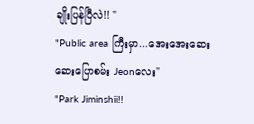ချိုးပြန်ပြီလဲ!! "
"Public area ကြီးမှာ...အေးအေးဆေးဆေးပြောစမ်း Jeonလေး"
"Park Jiminshii!!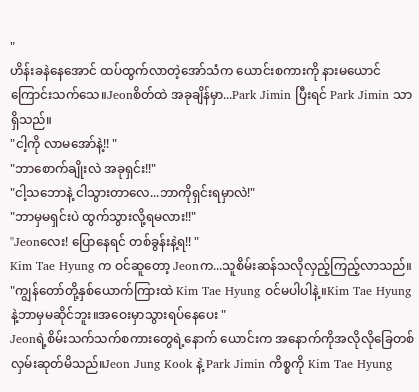"
ဟိန်းခနဲနေအောင် ထပ်ထွက်လာတဲ့အော်သံက ယောင်းစကားကို နားမယောင်ကြောင်းသက်သေ။Jeonစိတ်ထဲ အခုချိန်မှာ...Park Jimin ပြီးရင် Park Jimin သာရှိသည်။
"ငါ့ကို လာမအော်နဲ့!! "
"ဘာစောက်ချိုးလဲ အခုရှင်း!!"
"ငါ့သဘောနဲ့ ငါသွားတာလေ...ဘာကိုရှင်းရမှာလဲ!"
"ဘာမှမရှင်းပဲ ထွက်သွားလို့ရမလား!!"
"Jeonလေး! ပြောနေရင် တစ်ခွန်းနဲ့ရ!! "
Kim Tae Hyung က ဝင်ဆူတော့ Jeonက...သူစိမ်းဆန်သလိုလှည့်ကြည့်လာသည်။
"ကျွန်တော်တို့နှစ်ယောက်ကြားထဲ Kim Tae Hyung ဝင်မပါပါနဲ့။Kim Tae Hyung နဲ့ဘာမှမဆိုင်ဘူး။အဝေးမှာသွားရပ်နေပေး "
Jeonရဲ့စိမ်းသက်သက်စကားတွေရဲ့နောက် ယောင်းက အနောက်ကိုအလိုလိုခြေတစ်လှမ်းဆုတ်မိသည်။Jeon Jung Kook နဲ့ Park Jimin ကိစ္စကို Kim Tae Hyung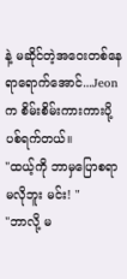နဲ့ မဆိုင်တဲ့အဝေးတစ်နေရာရောက်အောင်...Jeonက စိမ်းစိမ်းကားကားပို့ပစ်ရက်တယ်။
"ထယ့်ကို ဘာမှပြောစရာမလိုဘူး မင်း! "
"ဘာလို့ မ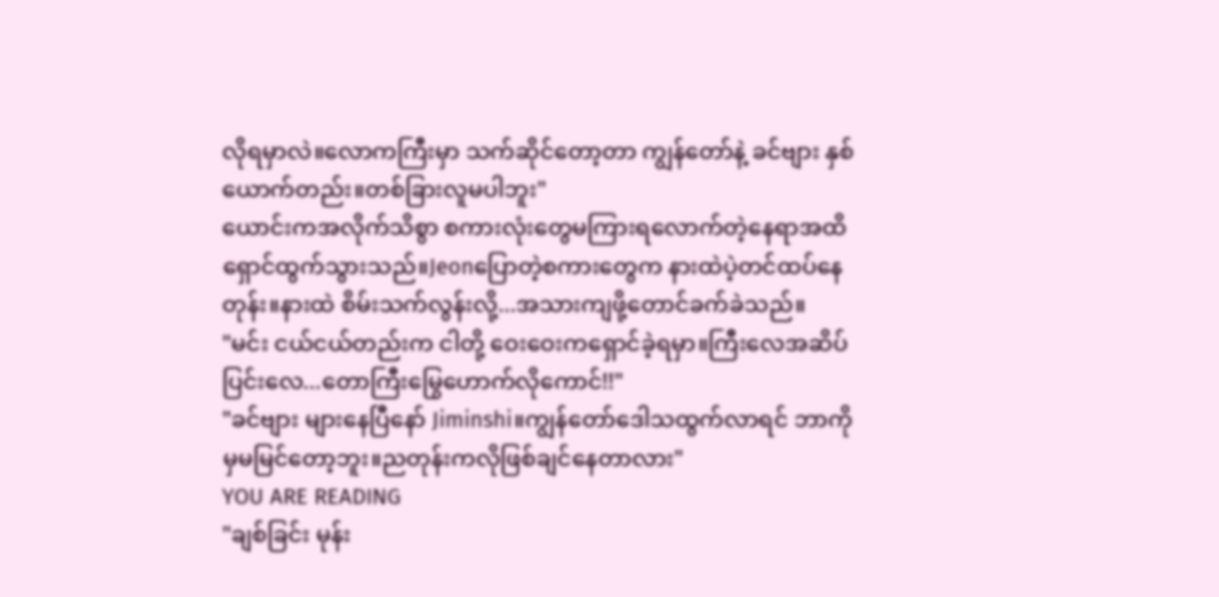လိုရမှာလဲ။လောကကြီးမှာ သက်ဆိုင်တော့တာ ကျွန်တော်နဲ့ ခင်ဗျား နှစ်ယောက်တည်း။တစ်ခြားလူမပါဘူး"
ယောင်းကအလိုက်သိစွာ စကားလုံးတွေမကြားရလောက်တဲ့နေရာအထိရှောင်ထွက်သွားသည်။Jeonပြောတဲ့စကားတွေက နားထဲပဲ့တင်ထပ်နေတုန်း။နားထဲ စိမ်းသက်လွန်းလို့...အသားကျဖို့တောင်ခက်ခဲသည်။
"မင်း ငယ်ငယ်တည်းက ငါတို့ ဝေးဝေးကရှောင်ခဲ့ရမှာ။ကြီးလေအဆိပ်ပြင်းလေ...တောကြီးမြွေဟောက်လိုကောင်!!"
"ခင်ဗျား များနေပြီနော် Jiminshi။ကျွန်တော်ဒေါသထွက်လာရင် ဘာကိုမှမမြင်တော့ဘူး။ညတုန်းကလိုဖြစ်ချင်နေတာလား"
YOU ARE READING
"ချစ်ခြင်း မုန်း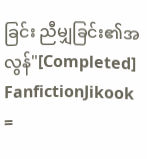ခြင်း ညီမျှခြင်း၏အလွန်"[Completed]
FanfictionJikook =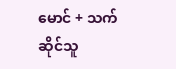မောင် + သက်ဆိုင်သူ